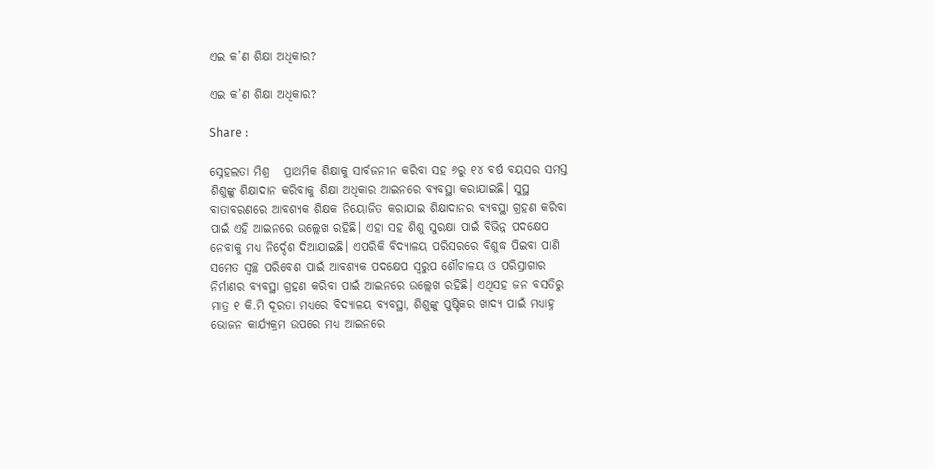ଏଇ କ’ଣ ଶିକ୍ଷା ଅଧିକାର?

ଏଇ କ’ଣ ଶିକ୍ଷା ଅଧିକାର?

Share :

ସ୍ନେହଲତା ମିଶ୍ର   ପ୍ରାଥମିକ ଶିକ୍ଷାକୁ ସାର୍ବଜନୀନ କରିବା ସହ ୬ରୁ ୧୪ ବର୍ଷ ବୟସର ସମସ୍ତ ଶିଶୁଙ୍କୁ ଶିକ୍ଷାଦାନ କରିବାକୁ ଶିକ୍ଷା ଅଧିକାର ଆଇନରେ ବ୍ୟବସ୍ଥା କରାଯାଇଛି। ସୁସ୍ଥ ବାତାବରଣରେ ଆବଶ୍ୟକ ଶିକ୍ଷକ ନିୟୋଜିତ କରାଯାଇ ଶିକ୍ଷାଦାନର ବ୍ୟବସ୍ଥା ଗ୍ରହଣ କରିବା ପାଇଁ ଏହି ଆଇନରେ ଉଲ୍ଲେଖ ରହିଛି। ଏହା ସହ ଶିଶୁ ସୁରକ୍ଷା ପାଇଁ ବିଭିନ୍ନ ପଦକ୍ଷେପ ନେବାକୁ ମଧ୍ୟ ନିର୍ଦ୍ଦେଶ ଦିଆଯାଇଛି। ଏପରିକି ବିଦ୍ୟାଳୟ ପରିସରରେ ବିଶୁଦ୍ଧ ପିଇବା ପାଣି ସମେତ ସ୍ୱଚ୍ଛ ପରିବେଶ ପାଇଁ ଆବଶ୍ୟକ ପଦକ୍ଷେପ ସ୍ୱରୁପ ଶୌଚାଳୟ ଓ ପରିସ୍ରାଗାର ନିର୍ମାଣର ବ୍ୟବସ୍ଥା ଗ୍ରହଣ କରିବା ପାଇଁ ଆଇନରେ ଉଲ୍ଲେଖ ରହିଛି। ଏଥିସହ ଜନ ବସତିରୁ ମାତ୍ର ୧ କି.ମି ଦୂରତା ମଧ୍ୟରେ ବିଦ୍ୟାଳୟ ବ୍ୟବସ୍ଥା, ଶିଶୁଙ୍କୁ ପୁଷ୍ଟିକର ଖାଦ୍ୟ ପାଇଁ ମଧ୍ୟାହ୍ନ ଭୋଜନ କାର୍ଯ୍ୟକ୍ରମ ଉପରେ ମଧ୍ୟ ଆଇନରେ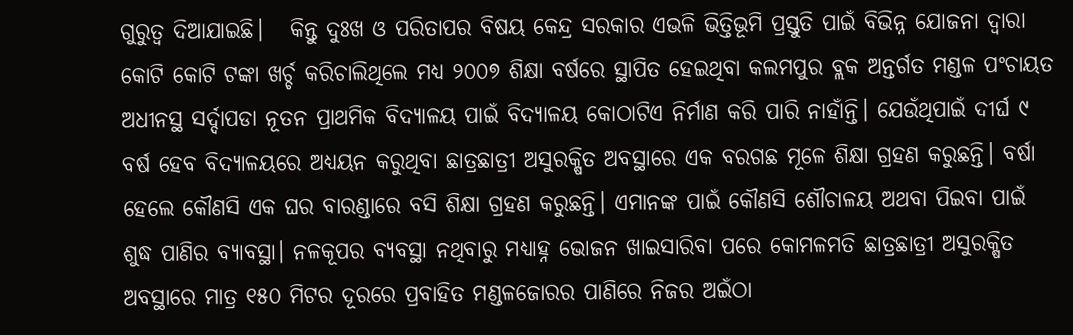ଗୁରୁତ୍ୱ ଦିଆଯାଇଛି।   କିନ୍ତୁ ଦୁଃଖ ଓ ପରିତାପର ବିଷୟ କେନ୍ଦ୍ର ସରକାର ଏଭଳି ଭିତ୍ତିଭୂମି ପ୍ରସ୍ତୁତି ପାଇଁ ବିଭିନ୍ନ ଯୋଜନା ଦ୍ୱାରା କୋଟି କୋଟି ଟଙ୍କା ଖର୍ଚ୍ଚ କରିଚାଲିଥିଲେ ମଧ୍ୟ ୨୦୦୭ ଶିକ୍ଷା ବର୍ଷରେ ସ୍ଥାପିତ ହେଇଥିବା କଲମପୁର ବ୍ଲକ ଅନ୍ତର୍ଗତ ମଣ୍ଡଳ ପଂଚାୟତ ଅଧୀନସ୍ଥ ସର୍ଦ୍ଦାପଡା ନୂତନ ପ୍ରାଥମିକ ବିଦ୍ୟାଳୟ ପାଇଁ ବିଦ୍ୟାଳୟ କୋଠାଟିଏ ନିର୍ମାଣ କରି ପାରି ନାହାଁନ୍ତି। ଯେଉଁଥିପାଇଁ ଦୀର୍ଘ ୯ ବର୍ଷ ହେବ ବିଦ୍ୟାଳୟରେ ଅଧ୍ୟୟନ କରୁଥିବା ଛାତ୍ରଛାତ୍ରୀ ଅସୁରକ୍ଷିତ ଅବସ୍ଥାରେ ଏକ ବରଗଛ ମୂଳେ ଶିକ୍ଷା ଗ୍ରହଣ କରୁଛନ୍ତି। ବର୍ଷା ହେଲେ କୌଣସି ଏକ ଘର ବାରଣ୍ଡାରେ ବସି ଶିକ୍ଷା ଗ୍ରହଣ କରୁଛନ୍ତି। ଏମାନଙ୍କ ପାଇଁ କୌଣସି ଶୌଚାଳୟ ଅଥବା ପିଇବା ପାଇଁ ଶୁଦ୍ଧ ପାଣିର ବ୍ୟାବସ୍ଥା। ନଳକୂପର ବ୍ୟବସ୍ଥା ନଥିବାରୁ ମଧ୍ୟାହ୍ନ ଭୋଜନ ଖାଇସାରିବା ପରେ କୋମଳମତି ଛାତ୍ରଛାତ୍ରୀ ଅସୁରକ୍ଷିତ ଅବସ୍ଥାରେ ମାତ୍ର ୧୫୦ ମିଟର ଦୂରରେ ପ୍ରବାହିତ ମଣ୍ଡଳଜୋରର ପାଣିରେ ନିଜର ଅଇଁଠା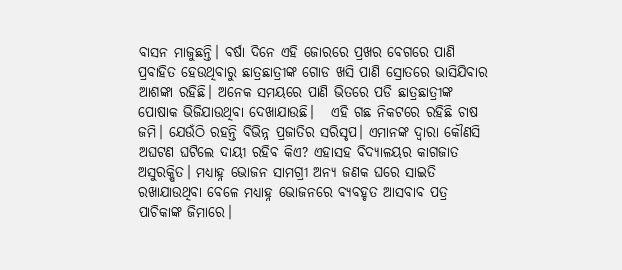ବାସନ ମାଜୁଛନ୍ତି। ବର୍ଷା ଦିନେ ଏହି ଜୋରରେ ପ୍ରଖର ବେଗରେ ପାଣି ପ୍ରବାହିତ ହେଉଥିବାରୁ ଛାତ୍ରଛାତ୍ରୀଙ୍କ ଗୋଡ ଖସି ପାଣି ସ୍ରୋତରେ ଭାସିଯିବାର ଆଶଙ୍କା ରହିଛି। ଅନେକ ସମୟରେ ପାଣି ଭିତରେ ପଡି ଛାତ୍ରଛାତ୍ରୀଙ୍କ ପୋଷାକ ଭିଜିଯାଉଥିବା ଦେଖାଯାଉଛି।   ଏହି ଗଛ ନିକଟରେ ରହିଛି ଚାଷ ଜମି। ଯେଉଁଠି ରହନ୍ତି ବିଭିନ୍ନ ପ୍ରଜାତିର ସରିସୃପ। ଏମାନଙ୍କ ଦ୍ୱାରା କୌଣସି ଅଘଟଣ ଘଟିଲେ ଦାୟୀ ରହିବ କିଏ? ଏହାସହ ବିଦ୍ୟାଳୟର କାଗଜାତ ଅସୁରକ୍ଷିତ। ମଧ୍ୟାହ୍ନ ଭୋଜନ ସାମଗ୍ରୀ ଅନ୍ୟ ଜଣକ ଘରେ ସାଇତି ରଖାଯାଉଥିବା ବେଳେ ମଧ୍ୟାହ୍ନ ଭୋଜନରେ ବ୍ୟବହୃତ ଆସବାବ ପତ୍ର ପାଚିକାଙ୍କ ଜିମାରେ।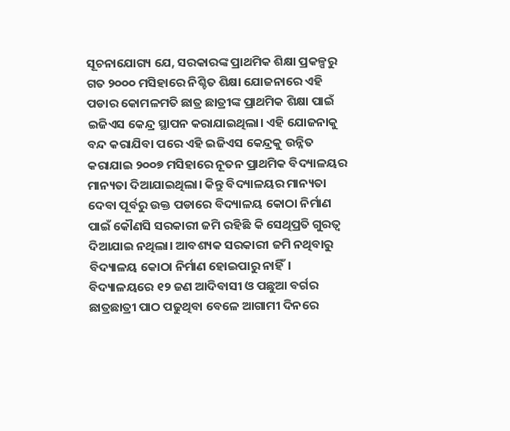ସୂଚନାଯୋଗ୍ୟ ଯେ, ସରକାରଙ୍କ ପ୍ରାଥମିକ ଶିକ୍ଷା ପ୍ରକଳ୍ପରୁ ଗତ ୨୦୦୦ ମସିହାରେ ନିଶ୍ଚିତ ଶିକ୍ଷା ଯୋଜନାରେ ଏହି ପଡାର କୋମଳମତି ଛାତ୍ର ଛାତ୍ରୀଙ୍କ ପ୍ରାଥମିକ ଶିକ୍ଷା ପାଇଁ ଇଜିଏସ କେନ୍ଦ୍ର ସ୍ଥାପନ କରାଯାଇଥିଲା। ଏହି ଯୋଜନାକୁ ବନ୍ଦ କରାଯିବା ପରେ ଏହି ଇଜିଏସ କେନ୍ଦ୍ରକୁ ଉନ୍ନିତ କରାଯାଇ ୨୦୦୭ ମସିହାରେ ନୂତନ ପ୍ରାଥମିକ ବିଦ୍ୟାଳୟର ମାନ୍ୟତା ଦିଆଯାଇଥିଲା। କିନ୍ତୁ ବିଦ୍ୟାଳୟର ମାନ୍ୟତା ଦେବା ପୂର୍ବରୁ ଉକ୍ତ ପଡାରେ ବିଦ୍ୟାଳୟ କୋଠା ନିର୍ମାଣ ପାଇଁ କୌଣସି ସରକାରୀ ଜମି ରହିଛି କି ସେଥିପ୍ରତି ଗୁରତ୍ୱ ଦିଆଯାଇ ନଥିଲା। ଆବଶ୍ୟକ ସରକାରୀ ଜମି ନଥିବାରୁ ବିଦ୍ୟାଳୟ କୋଠା ନିର୍ମାଣ ହୋଇପାରୁ ନାହିଁ।   ବିଦ୍ୟାଳୟରେ ୧୨ ଜଣ ଆଦିବାସୀ ଓ ପଛୁଆ ବର୍ଗର ଛାତ୍ରଛାତ୍ରୀ ପାଠ ପଢୁଥିବା ବେଳେ ଆଗାମୀ ଦିନରେ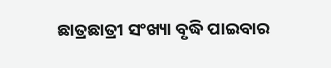ଛାତ୍ରଛାତ୍ରୀ ସଂଖ୍ୟା ବୃଦ୍ଧି ପାଇବାର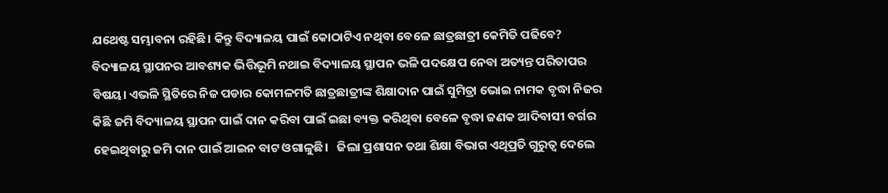ଯଥେଷ୍ଟ ସମ୍ଭାବନା ରହିଛି। କିନ୍ତୁ ବିଦ୍ୟାଳୟ ପାଇଁ କୋଠାଟିଏ ନଥିବା ବେଳେ ଛାତ୍ରଛାତ୍ରୀ କେମିତି ପଢିବେ? ବିଦ୍ୟାଳୟ ସ୍ଥାପନର ଆବଶ୍ୟକ ଭିତ୍ତିଭୂମି ନଥାଇ ବିଦ୍ୟାଳୟ ସ୍ଥାପନ ଭଳି ପଦକ୍ଷେପ ନେବା ଅତ୍ୟନ୍ତ ପରିତାପର ବିଷୟ। ଏଭଳି ସ୍ଥିତିରେ ନିଜ ପଡାର କୋମଳମତି ଛାତ୍ରଛାତ୍ରୀଙ୍କ ଶିକ୍ଷାଦାନ ପାଇଁ ସୁମିତ୍ରା ଭୋଇ ନାମକ ବୃଦ୍ଧା ନିଜର କିଛି ଜମି ବିଦ୍ୟାଳୟ ସ୍ଥାପନ ପାଇଁ ଦାନ କରିବା ପାଇଁ ଇଛା ବ୍ୟକ୍ତ କରିଥିବା ବେଳେ ବୃଦ୍ଧା ଜଣକ ଆଦିବାସୀ ବର୍ଗର ହେଇଥିବାରୁ ଜମି ଦାନ ପାଇଁ ଆଇନ ବାଟ ଓଗାଳୁଛି।   ଜିଲା ପ୍ରଶାସନ ତଥା ଶିକ୍ଷା ବିଭାଗ ଏଥିପ୍ରତି ଗୁରୁତ୍ୱ ଦେଲେ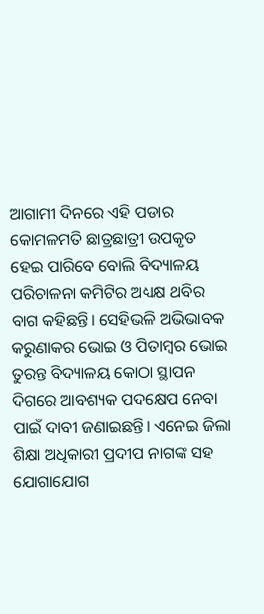ଆଗାମୀ ଦିନରେ ଏହି ପଡାର କୋମଳମତି ଛାତ୍ରଛାତ୍ରୀ ଉପକୃତ ହେଇ ପାରିବେ ବୋଲି ବିଦ୍ୟାଳୟ ପରିଚାଳନା କମିଟିର ଅଧ୍ୟକ୍ଷ ଥବିର ବାଗ କହିଛନ୍ତି। ସେହିଭଳି ଅଭିଭାବକ କରୁଣାକର ଭୋଇ ଓ ପିତାମ୍ୱର ଭୋଇ ତୁରନ୍ତ ବିଦ୍ୟାଳୟ କୋଠା ସ୍ଥାପନ ଦିଗରେ ଆବଶ୍ୟକ ପଦକ୍ଷେପ ନେବା ପାଇଁ ଦାବୀ ଜଣାଇଛନ୍ତି। ଏନେଇ ଜିଲା ଶିକ୍ଷା ଅଧିକାରୀ ପ୍ରଦୀପ ନାଗଙ୍କ ସହ ଯୋଗାଯୋଗ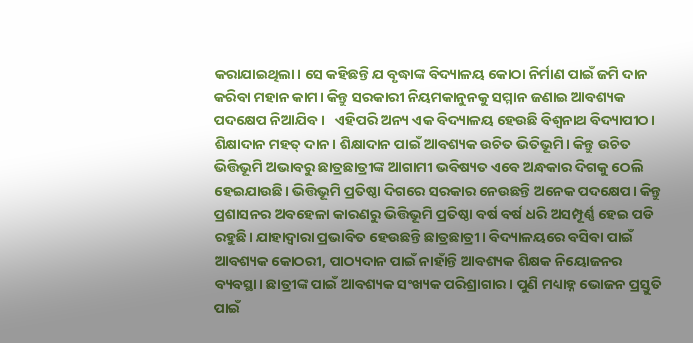କରାଯାଇଥିଲା। ସେ କହିଛନ୍ତି ଯ ବୃଦ୍ଧାଙ୍କ ବିଦ୍ୟାଳୟ କୋଠା ନିର୍ମାଣ ପାଇଁ ଜମି ଦାନ କରିବା ମହାନ କାମ। କିନ୍ତୁ ସରକାରୀ ନିୟମକାନୁନକୁ ସମ୍ମାନ ଜଣାଇ ଆବଶ୍ୟକ ପଦକ୍ଷେପ ନିଆଯିବ।   ଏହିପରି ଅନ୍ୟ ଏକ ବିଦ୍ୟାଳୟ ହେଉଛି ବିଶ୍ୱନାଥ ବିଦ୍ୟାପୀଠ। ଶିକ୍ଷାଦାନ ମହତ‌୍‍ ଦାନ। ଶିକ୍ଷାଦାନ ପାଇଁ ଆବଶ୍ୟକ ଉଚିତ ଭିତିଭୂମି। କିନ୍ତୁ ଉଚିତ ଭିତ୍ତିଭୂମି ଅଭାବରୁ ଛାତ୍ରଛାତ୍ରୀଙ୍କ ଆଗାମୀ ଭବିଷ୍ୟତ ଏବେ ଅନ୍ଧକାର ଦିଗକୁ ଠେଲି ହେଇଯାଉଛି। ଭିତ୍ତିଭୂମି ପ୍ରତିଷ୍ଠା ଦିଗରେ ସରକାର ନେଉଛନ୍ତି ଅନେକ ପଦକ୍ଷେପ। କିନ୍ତୁ ପ୍ରଶାସନର ଅବହେଳା କାରଣରୁ ଭିତ୍ତିଭୂମି ପ୍ରତିଷ୍ଠା ବର୍ଷ ବର୍ଷ ଧରି ଅସମ୍ପୂର୍ଣ୍ଣ ହେଇ ପଡି ରହୁଛି। ଯାହାଦ୍ୱାରା ପ୍ରଭାବିତ ହେଉଛନ୍ତି ଛାତ୍ରଛାତ୍ରୀ। ବିଦ୍ୟାଳୟରେ ବସିବା ପାଇଁ ଆବଶ୍ୟକ କୋଠରୀ, ପାଠ୍ୟଦାନ ପାଇଁ ନାହାଁନ୍ତି ଆବଶ୍ୟକ ଶିକ୍ଷକ ନିୟୋଜନର ବ୍ୟବସ୍ଥା। ଛାତ୍ରୀଙ୍କ ପାଇଁ ଆବଶ୍ୟକ ସଂଖ୍ୟକ ପରିଶ୍ରାଗାର। ପୁଣି ମଧ୍ୟାହ୍ନ ଭୋଜନ ପ୍ରସ୍ତୁତି ପାଇଁ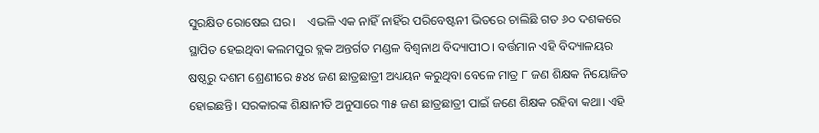ସୁରକ୍ଷିତ ରୋଷେଇ ଘର।    ଏଭଳି ଏକ ନାହିଁ ନାହିଁର ପରିବେଷ୍ଟନୀ ଭିତରେ ଚାଲିଛି ଗତ ୬୦ ଦଶକରେ ସ୍ଥାପିତ ହେଇଥିବା କଲମପୁର ବ୍ଲକ ଅନ୍ତର୍ଗତ ମଣ୍ଡଳ ବିଶ୍ୱନାଥ ବିଦ୍ୟାପୀଠ। ବର୍ତ୍ତମାନ ଏହି ବିଦ୍ୟାଳୟର ଷଷ୍ଠରୁ ଦଶମ ଶ୍ରେଣୀରେ ୫୪୪ ଜଣ ଛାତ୍ରଛାତ୍ରୀ ଅଧ୍ୟୟନ କରୁଥିବା ବେଳେ ମାତ୍ର ୮ ଜଣ ଶିକ୍ଷକ ନିୟୋଜିତ ହୋଇଛନ୍ତି। ସରକାରଙ୍କ ଶିକ୍ଷାନୀତି ଅନୁସାରେ ୩୫ ଜଣ ଛାତ୍ରଛାତ୍ରୀ ପାଇଁ ଜଣେ ଶିକ୍ଷକ ରହିବା କଥା। ଏହି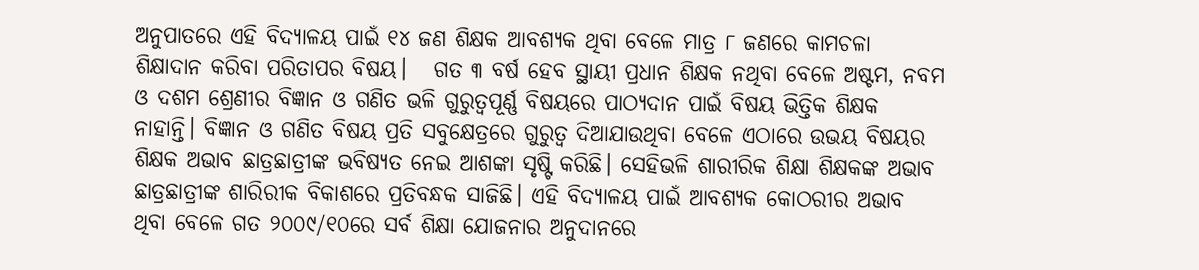ଅନୁପାତରେ ଏହି ବିଦ୍ୟାଳୟ ପାଇଁ ୧୪ ଜଣ ଶିକ୍ଷକ ଆବଶ୍ୟକ ଥିବା ବେଳେ ମାତ୍ର ୮ ଜଣରେ କାମଚଳା ଶିକ୍ଷାଦାନ କରିବା ପରିତାପର ବିଷୟ।   ଗତ ୩ ବର୍ଷ ହେବ ସ୍ଥାୟୀ ପ୍ରଧାନ ଶିକ୍ଷକ ନଥିବା ବେଳେ ଅଷ୍ଟମ, ନବମ ଓ ଦଶମ ଶ୍ରେଣୀର ବିଜ୍ଞାନ ଓ ଗଣିତ ଭଳି ଗୁରୁତ୍ବପୂର୍ଣ୍ଣ ବିଷୟରେ ପାଠ୍ୟଦାନ ପାଇଁ ବିଷୟ ଭିତ୍ତିକ ଶିକ୍ଷକ ନାହାନ୍ତି। ବିଜ୍ଞାନ ଓ ଗଣିତ ବିଷୟ ପ୍ରତି ସବୁକ୍ଷେତ୍ରରେ ଗୁରୁତ୍ୱ ଦିଆଯାଉଥିବା ବେଳେ ଏଠାରେ ଉଭୟ ବିଷୟର ଶିକ୍ଷକ ଅଭାବ ଛାତ୍ରଛାତ୍ରୀଙ୍କ ଭବିଷ୍ୟତ ନେଇ ଆଶଙ୍କା ସୃଷ୍ଟି କରିଛି। ସେହିଭଳି ଶାରୀରିକ ଶିକ୍ଷା ଶିକ୍ଷକଙ୍କ ଅଭାବ ଛାତ୍ରଛାତ୍ରୀଙ୍କ ଶାରିରୀକ ବିକାଶରେ ପ୍ରତିବନ୍ଧକ ସାଜିଛି। ଏହି ବିଦ୍ୟାଳୟ ପାଇଁ ଆବଶ୍ୟକ କୋଠରୀର ଅଭାବ ଥିବା ବେଳେ ଗତ ୨୦୦୯/୧୦ରେ ସର୍ବ ଶିକ୍ଷା ଯୋଜନାର ଅନୁଦାନରେ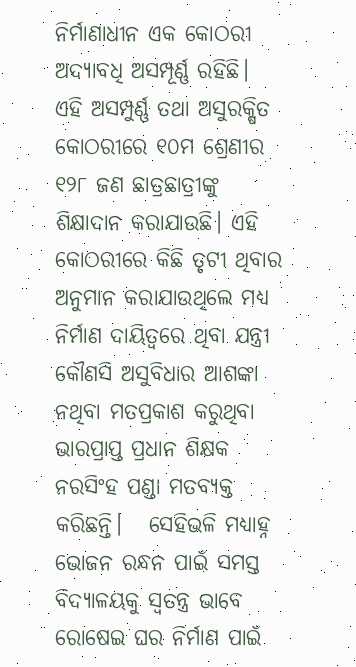ନିର୍ମାଣାଧୀନ ଏକ କୋଠରୀ ଅଦ୍ୟାବଧି ଅସମ୍ପୂର୍ଣ୍ଣ ରହିଛି। ଏହି ଅସମ୍ପୁର୍ଣ୍ଣ ତଥା ଅସୁରକ୍ଷିତ କୋଠରୀରେ ୧୦ମ ଶ୍ରେଣୀର ୧୨୮ ଜଣ ଛାତ୍ରଛାତ୍ରୀଙ୍କୁ ଶିକ୍ଷାଦାନ କରାଯାଉଛି। ଏହି କୋଠରୀରେ କିଛି ତୃଟୀ ଥିବାର ଅନୁମାନ କରାଯାଉଥିଲେ ମଧ୍ୟ ନିର୍ମାଣ ଦାୟିତ୍ୱରେ ଥିବା ଯନ୍ତ୍ରୀ କୌଣସି ଅସୁବିଧାର ଆଶଙ୍କା ନଥିବା ମତପ୍ରକାଶ କରୁଥିବା ଭାରପ୍ରାପ୍ତ ପ୍ରଧାନ ଶିକ୍ଷକ ନରସିଂହ ପଣ୍ଡା ମତବ୍ୟକ୍ତ କରିଛନ୍ତି।   ସେହିଭଳି ମଧ୍ୟାହ୍ନ ଭୋଜନ ରନ୍ଧନ ପାଇଁ ସମସ୍ତ ବିଦ୍ୟାଳୟକୁ ସ୍ୱତନ୍ତ୍ର ଭାବେ ରୋଷେଇ ଘର ନିର୍ମାଣ ପାଇଁ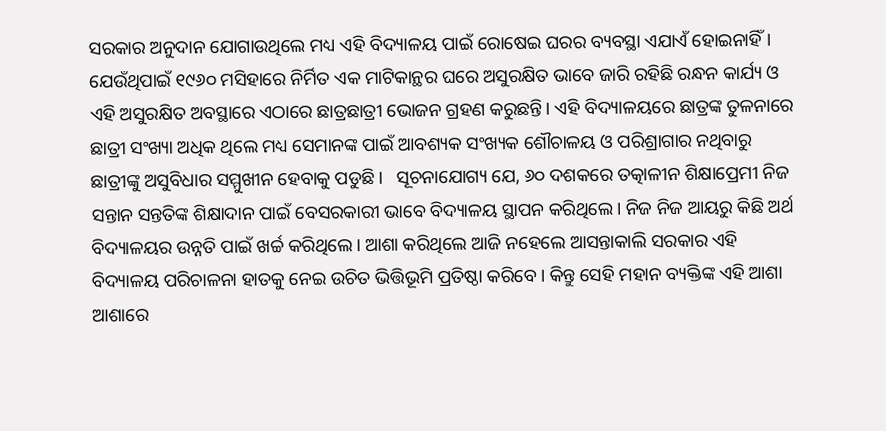ସରକାର ଅନୁଦାନ ଯୋଗାଉଥିଲେ ମଧ୍ୟ ଏହି ବିଦ୍ୟାଳୟ ପାଇଁ ରୋଷେଇ ଘରର ବ୍ୟବସ୍ଥା ଏଯାଏଁ ହୋଇନାହିଁ। ଯେଉଁଥିପାଇଁ ୧୯୬୦ ମସିହାରେ ନିର୍ମିତ ଏକ ମାଟିକାନ୍ଥର ଘରେ ଅସୁରକ୍ଷିତ ଭାବେ ଜାରି ରହିଛି ରନ୍ଧନ କାର୍ଯ୍ୟ ଓ ଏହି ଅସୁରକ୍ଷିତ ଅବସ୍ଥାରେ ଏଠାରେ ଛାତ୍ରଛାତ୍ରୀ ଭୋଜନ ଗ୍ରହଣ କରୁଛନ୍ତି। ଏହି ବିଦ୍ୟାଳୟରେ ଛାତ୍ରଙ୍କ ତୁଳନାରେ ଛାତ୍ରୀ ସଂଖ୍ୟା ଅଧିକ ଥିଲେ ମଧ୍ୟ ସେମାନଙ୍କ ପାଇଁ ଆବଶ୍ୟକ ସଂଖ୍ୟକ ଶୌଚାଳୟ ଓ ପରିଶ୍ରାଗାର ନଥିବାରୁ ଛାତ୍ରୀଙ୍କୁ ଅସୁବିଧାର ସମ୍ମୁଖୀନ ହେବାକୁ ପଡୁଛି।   ସୂଚନାଯୋଗ୍ୟ ଯେ, ୬୦ ଦଶକରେ ତତ୍କାଳୀନ ଶିକ୍ଷାପ୍ରେମୀ ନିଜ ସନ୍ତାନ ସନ୍ତତିଙ୍କ ଶିକ୍ଷାଦାନ ପାଇଁ ବେସରକାରୀ ଭାବେ ବିଦ୍ୟାଳୟ ସ୍ଥାପନ କରିଥିଲେ। ନିଜ ନିଜ ଆୟରୁ କିଛି ଅର୍ଥ ବିଦ୍ୟାଳୟର ଉନ୍ନତି ପାଇଁ ଖର୍ଚ୍ଚ କରିଥିଲେ। ଆଶା କରିଥିଲେ ଆଜି ନହେଲେ ଆସନ୍ତାକାଲି ସରକାର ଏହି ବିଦ୍ୟାଳୟ ପରିଚାଳନା ହାତକୁ ନେ‍ଇ ଉଚିତ ଭିତ୍ତିଭୂମି ପ୍ରତିଷ୍ଠା କରିବେ। କିନ୍ତୁ ସେହି ମହାନ ବ୍ୟକ୍ତିଙ୍କ ଏହି ଆଶା ଆଶାରେ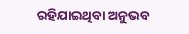ରହିଯାଇଥିବା ଅନୁଭବ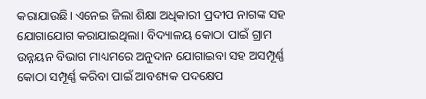କରାଯାଉଛି। ଏନେଇ ଜିଲା ଶିକ୍ଷା ଅଧିକାରୀ ପ୍ରଦୀପ ନାଗଙ୍କ ସହ ଯୋଗାଯୋଗ କରାଯାଇଥିଲା। ବିଦ୍ୟାଳୟ କୋଠା ପାଇଁ ଗ୍ରାମ ଉନ୍ନୟନ ବିଭାଗ ମାଧ୍ୟମରେ ଅନୁଦାନ ଯୋଗାଇବା ସହ ଅସମ୍ପୂର୍ଣ୍ଣ କୋଠା ସମ୍ପୂର୍ଣ୍ଣ କରିବା ପାଇଁ ଆବଶ୍ୟକ ପଦକ୍ଷେପ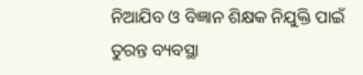ନିଆଯିବ ଓ ବିଜ୍ଞାନ ଶିକ୍ଷକ ନିଯୁକ୍ତି ପାଇଁ ତୁରନ୍ତ ବ୍ୟବସ୍ଥା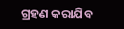ଗ୍ରହଣ କରାଯିବ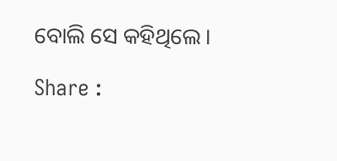ବୋଲି ସେ କହିଥିଲେ।

Share :